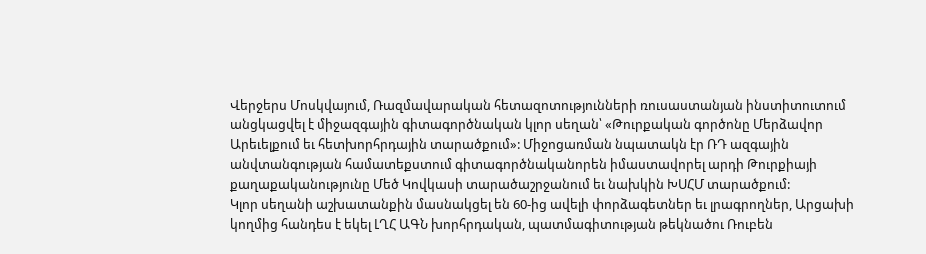Վերջերս Մոսկվայում, Ռազմավարական հետազոտությունների ռուսաստանյան ինստիտուտում անցկացվել է միջազգային գիտագործնական կլոր սեղան՝ «Թուրքական գործոնը Մերձավոր Արեւելքում եւ հետխորհրդային տարածքում»: Միջոցառման նպատակն էր ՌԴ ազգային անվտանգության համատեքստում գիտագործնականորեն իմաստավորել արդի Թուրքիայի քաղաքականությունը Մեծ Կովկասի տարածաշրջանում եւ նախկին ԽՍՀՄ տարածքում:
Կլոր սեղանի աշխատանքին մասնակցել են 60-ից ավելի փորձագետներ եւ լրագրողներ, Արցախի կողմից հանդես է եկել ԼՂՀ ԱԳՆ խորհրդական, պատմագիտության թեկնածու Ռուբեն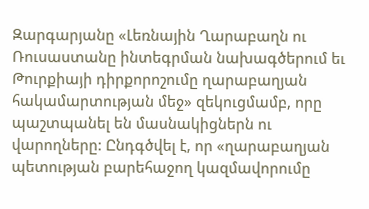Զարգարյանը «Լեռնային Ղարաբաղն ու Ռուսաստանը ինտեգրման նախագծերում եւ Թուրքիայի դիրքորոշումը ղարաբաղյան հակամարտության մեջ» զեկուցմամբ, որը պաշտպանել են մասնակիցներն ու վարողները: Ընդգծվել է, որ «ղարաբաղյան պետության բարեհաջող կազմավորումը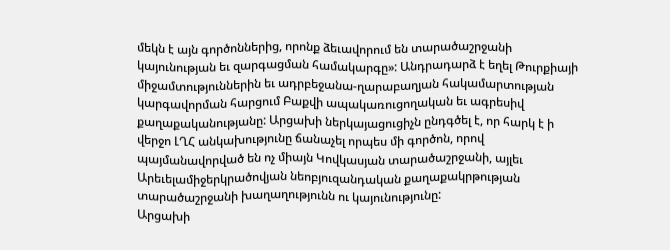մեկն է այն գործոններից, որոնք ձեւավորում են տարածաշրջանի կայունության եւ զարգացման համակարգը»: Անդրադարձ է եղել Թուրքիայի միջամտություններին եւ ադրբեջանա-ղարաբաղյան հակամարտության կարգավորման հարցում Բաքվի ապակառուցողական եւ ագրեսիվ քաղաքականությանը: Արցախի ներկայացուցիչն ընդգծել է, որ հարկ է ի վերջո ԼՂՀ անկախությունը ճանաչել որպես մի գործոն, որով պայմանավորված են ոչ միայն Կովկասյան տարածաշրջանի, այլեւ Արեւելամիջերկրածովյան նեոբյուզանդական քաղաքակրթության տարածաշրջանի խաղաղությունն ու կայունությունը:
Արցախի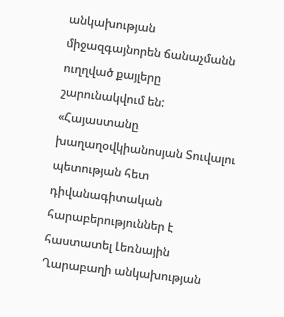անկախության միջազգայնորեն ճանաչմանն ուղղված քայլերը շարունակվում են: «Հայաստանը խաղաղօվկիանոսյան Տուվալու պետության հետ դիվանագիտական հարաբերություններ է հաստատել Լեռնային Ղարաբաղի անկախության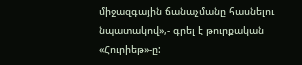միջազգային ճանաչմանը հասնելու նպատակով»,- գրել է թուրքական «Հուրիեթ»-ը: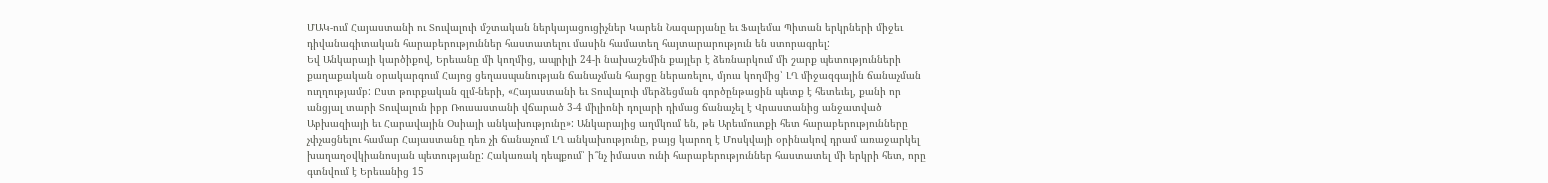ՄԱԿ-ում Հայաստանի ու Տուվալուի մշտական ներկայացուցիչներ Կարեն Նազարյանը եւ Ֆալեմա Պիտան երկրների միջեւ դիվանագիտական հարաբերություններ հաստատելու մասին համատեղ հայտարարություն են ստորագրել:
Եվ Անկարայի կարծիքով, Երեւանը մի կողմից, ապրիլի 24-ի նախաշեմին քայլեր է ձեռնարկում մի շարք պետությունների քաղաքական օրակարգում Հայոց ցեղասպանության ճանաչման հարցը ներառելու, մյուս կողմից՝ ԼՂ միջազգային ճանաչման ուղղությամբ: Ըստ թուրքական զլմ-ների, «Հայաստանի եւ Տուվալուի մերձեցման գործընթացին պետք է հետեւել, քանի որ անցյալ տարի Տուվալուն իբր Ռուսաստանի վճարած 3-4 միլիոնի դոլարի դիմաց ճանաչել է Վրաստանից անջատված Աբխազիայի եւ Հարավային Օսիայի անկախությունը»: Անկարայից աղմկում են, թե Արեւմուտքի հետ հարաբերությունները չփչացնելու համար Հայաստանը դեռ չի ճանաչում ԼՂ անկախությունը, բայց կարող է Մոսկվայի օրինակով դրամ առաջարկել խաղաղօվկիանոսյան պետությանը: Հակառակ դեպքում՝ ի՞նչ իմաստ ունի հարաբերություններ հաստատել մի երկրի հետ, որը գտնվում է Երեւանից 15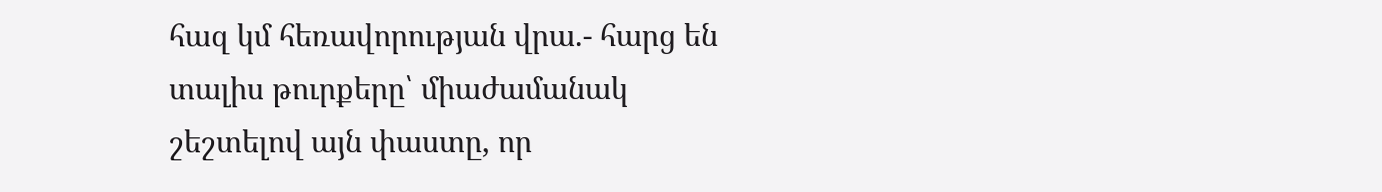հազ կմ հեռավորության վրա.- հարց են տալիս թուրքերը՝ միաժամանակ շեշտելով այն փաստը, որ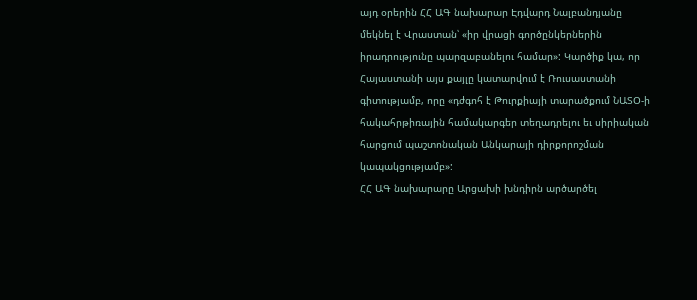այդ օրերին ՀՀ ԱԳ նախարար Էդվարդ Նալբանդյանը մեկնել է Վրաստան՝ «իր վրացի գործընկերներին իրադրությունը պարզաբանելու համար»: Կարծիք կա, որ Հայաստանի այս քայլը կատարվում է Ռուսաստանի գիտությամբ, որը «դժգոհ է Թուրքիայի տարածքում ՆԱՏՕ-ի հակահրթիռային համակարգեր տեղադրելու եւ սիրիական հարցում պաշտոնական Անկարայի դիրքորոշման կապակցությամբ»:
ՀՀ ԱԳ նախարարը Արցախի խնդիրն արծարծել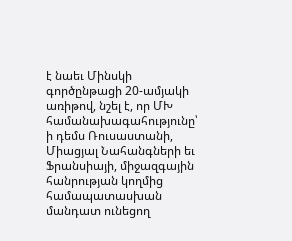է նաեւ Մինսկի գործընթացի 20-ամյակի առիթով, նշել է, որ ՄԽ համանախագահությունը՝ ի դեմս Ռուսաստանի, Միացյալ Նահանգների եւ Ֆրանսիայի, միջազգային հանրության կողմից համապատասխան մանդատ ունեցող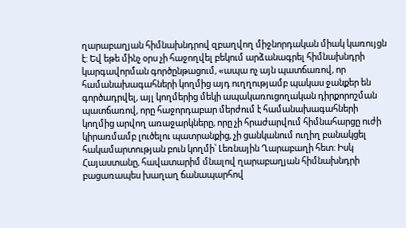ղարաբաղյան հիմնախնդրով զբաղվող միջնորդական միակ կառույցն է: Եվ եթե մինչ օրս չի հաջողվել բեկում արձանագրել հիմնախնդրի կարգավորման գործընթացում, «ապա ոչ այն պատճառով, որ համանախագահների կողմից այդ ուղղությամբ պակաս ջանքեր են գործադրվել, այլ կողմերից մեկի ապակառուցողական դիրքորոշման պատճառով, որը հաջորդաբար մերժում է համանախագահների կողմից արվող առաջարկները, որը չի հրաժարվում հիմնահարցը ուժի կիրառմամբ լուծելու պատրանքից, չի ցանկանում ուղիղ բանակցել հակամարտության բուն կողմի՝ Լեռնային Ղարաբաղի հետ: Իսկ Հայաստանը, հավատարիմ մնալով ղարաբաղյան հիմնախնդրի բացառապես խաղաղ ճանապարհով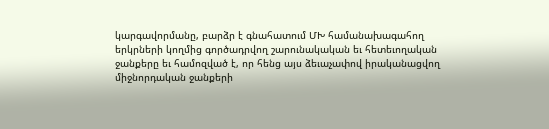կարգավորմանը, բարձր է գնահատում ՄԽ համանախագահող երկրների կողմից գործադրվող շարունակական եւ հետեւողական ջանքերը եւ համոզված է, որ հենց այս ձեւաչափով իրականացվող միջնորդական ջանքերի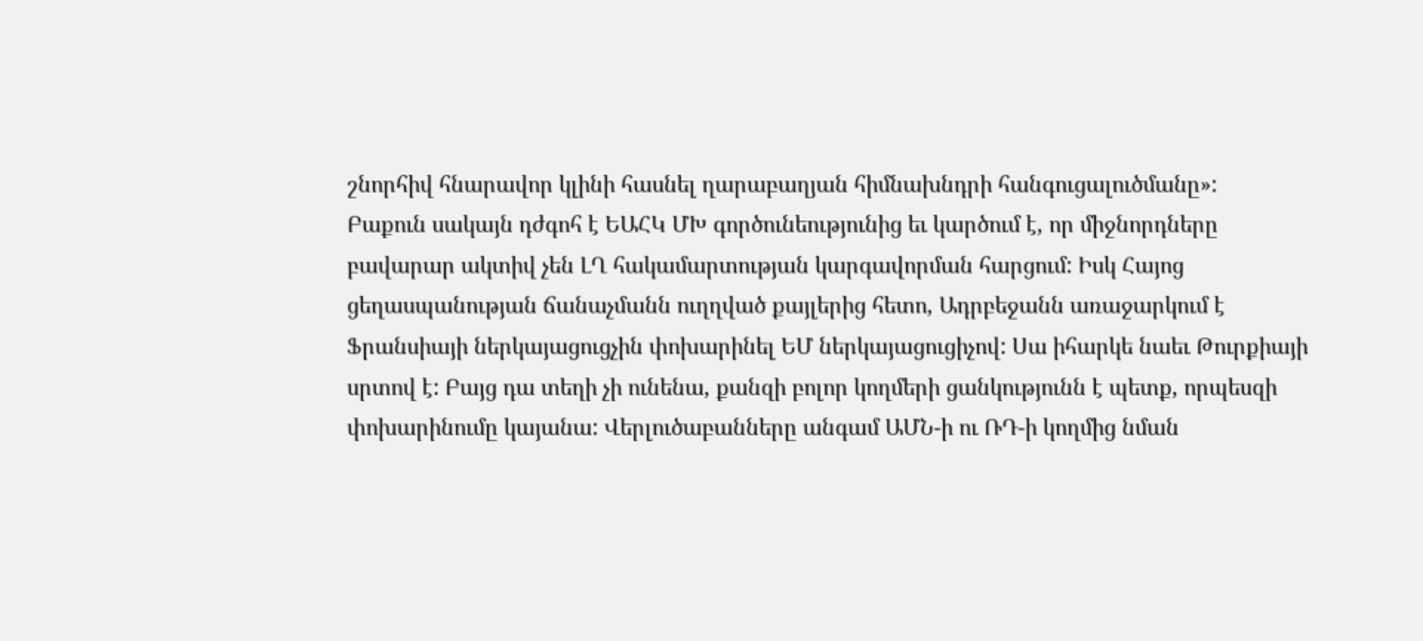շնորհիվ հնարավոր կլինի հասնել ղարաբաղյան հիմնախնդրի հանգուցալուծմանը»:
Բաքուն սակայն դժգոհ է ԵԱՀԿ ՄԽ գործունեությունից եւ կարծում է, որ միջնորդները բավարար ակտիվ չեն ԼՂ հակամարտության կարգավորման հարցում: Իսկ Հայոց ցեղասպանության ճանաչմանն ուղղված քայլերից հետո, Ադրբեջանն առաջարկում է Ֆրանսիայի ներկայացուցչին փոխարինել ԵՄ ներկայացուցիչով: Սա իհարկե նաեւ Թուրքիայի սրտով է: Բայց դա տեղի չի ունենա, քանզի բոլոր կողմերի ցանկությունն է պետք, որպեսզի փոխարինումը կայանա: Վերլուծաբանները անգամ ԱՄՆ-ի ու ՌԴ-ի կողմից նման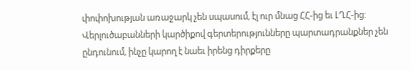փոփոխության առաջարկ չեն սպասում, էլ ուր մնաց ՀՀ-ից եւ ԼՂՀ-ից: Վերլուծաբանների կարծիքով գերտերությունները պարտադրանքներ չեն ընդունում, ինչը կարող է նաեւ իրենց դիրքերը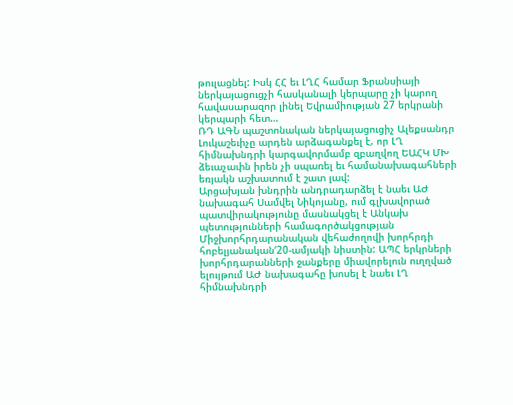թուլացնել: Իսկ ՀՀ եւ ԼՂՀ համար Ֆրանսիայի ներկայացուցչի հասկանալի կերպարը չի կարող հավասարազոր լինել Եվրամիության 27 երկրանի կերպարի հետ…
ՌԴ ԱԳՆ պաշտոնական ներկայացուցիչ Ալեքսանդր Լուկաշեւիչը արդեն արձագանքել է, որ ԼՂ հիմնախնդրի կարգավորմամբ զբաղվող ԵԱՀԿ ՄԽ ձեւաչափն իրեն չի սպառել եւ համանախագահների եռյակն աշխատում է շատ լավ:
Արցախյան խնդրին անդրադարձել է նաեւ ԱԺ նախագահ Սամվել Նիկոյանը, ում գլխավորած պատվիրակությունը մասնակցել է Անկախ պետությունների համագործակցության Միջխորհրդարանական վեհաժողովի խորհրդի հոբելյանական‘20-ամյակի նիստին: ԱՊՀ երկրների խորհրդարանների ջանքերը միավորելուն ուղղված ելույթում ԱԺ նախագահը խոսել է նաեւ ԼՂ հիմնախնդրի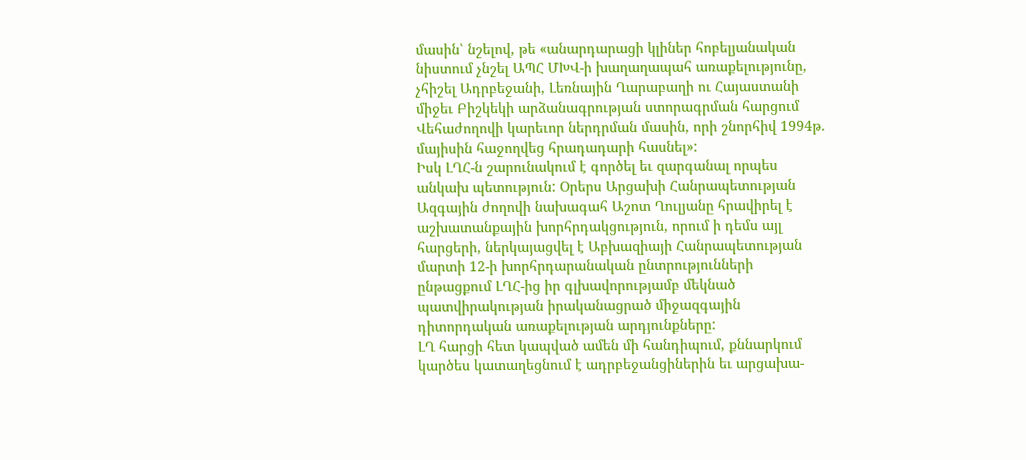մասին՝ նշելով, թե «անարդարացի կլիներ հոբելյանական նիստում չնշել ԱՊՀ ՄԽՎ-ի խաղաղապահ առաքելությունը, չհիշել Ադրբեջանի, Լեռնային Ղարաբաղի ու Հայաստանի միջեւ Բիշկեկի արձանագրության ստորագրման հարցում Վեհաժողովի կարեւոր ներդրման մասին, որի շնորհիվ 1994թ. մայիսին հաջողվեց հրադադարի հասնել»:
Իսկ ԼՂՀ-ն շարունակում է գործել եւ զարգանալ որպես անկախ պետություն: Օրերս Արցախի Հանրապետության Ազգային ժողովի նախագահ Աշոտ Ղուլյանը հրավիրել է աշխատանքային խորհրդակցություն, որում ի դեմս այլ հարցերի, ներկայացվել է Աբխազիայի Հանրապետության մարտի 12-ի խորհրդարանական ընտրությունների ընթացքում ԼՂՀ-ից իր գլխավորությամբ մեկնած պատվիրակության իրականացրած միջազգային դիտորդական առաքելության արդյունքները:
ԼՂ հարցի հետ կապված ամեն մի հանդիպում, քննարկում կարծես կատաղեցնում է ադրբեջանցիներին եւ արցախա-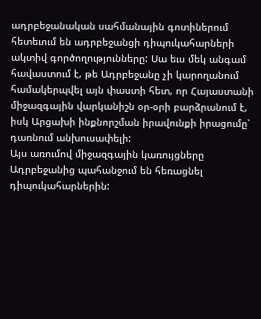ադրբեջանական սահմանային գոտիներում հետեւում են ադրբեջանցի դիպուկահարների ակտիվ գործողությունները: Սա եւս մեկ անգամ հավաստում է, թե Ադրբեջանը չի կարողանում համակերպվել այն փաստի հետ, որ Հայաստանի միջազգային վարկանիշն օր-օրի բարձրանում է, իսկ Արցախի ինքնորշման իրավունքի իրացումը՝ դառնում անխուսափելի:
Այս առումով միջազգային կառույցները Ադրբեջանից պահանջում են հեռացնել դիպուկահարներին: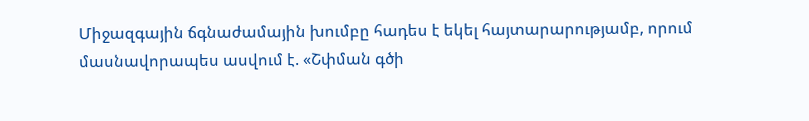Միջազգային ճգնաժամային խումբը հադես է եկել հայտարարությամբ, որում մասնավորապես ասվում է. «Շփման գծի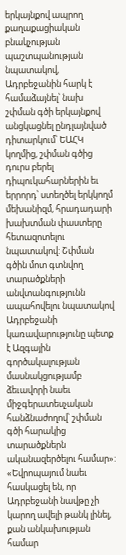երկայնքով ապրող քաղաքացիական բնակչության պաշտպանության նպատակով, Ադրբեջանին հարկ է համաձայնել՝ նախ շփման գծի երկայնքով անցկացնել ընդլայնված դիտարկում՝ ԵԱՀԿ կողմից, շփման գծից դուրս բերել դիպուկահարներին եւ երրորդ՝ ստեղծել երկկողմ մեխանիզմ, հրադադարի խախտման փաստերը հետազոտելու նպատակով: Շփման գծին մոտ գտնվող տարածքների անվտանգությունն ապահովելու նպատակով Ադրբեջանի կառավարությունը պետք է Ազգային գործակալության մասնակցությամբ ձեւավորի նաեւ միջգերատեսչական հանձնաժողով՝ շփման գծի հարակից տարածքներն ականազերծելու համար»:
«Եվրոպայում նաեւ հասկացել են, որ Ադրբեջանի նավթը չի կարող ավելի թանկ լինել, քան անկախության համար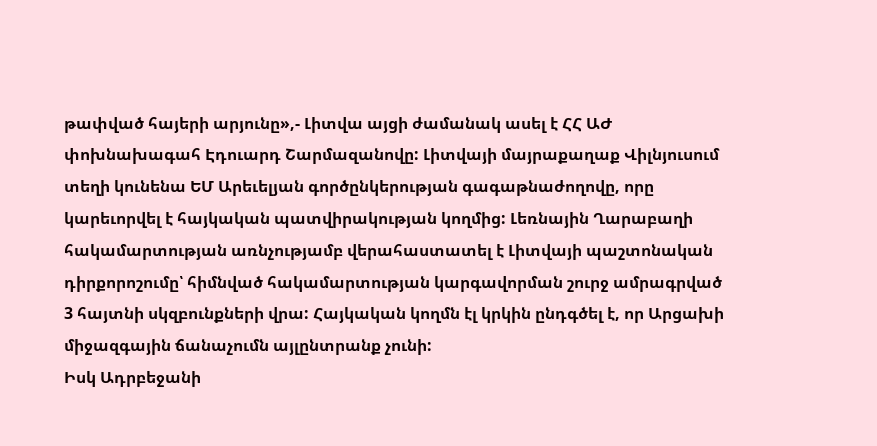թափված հայերի արյունը»,- Լիտվա այցի ժամանակ ասել է ՀՀ ԱԺ փոխնախագահ Էդուարդ Շարմազանովը: Լիտվայի մայրաքաղաք Վիլնյուսում տեղի կունենա ԵՄ Արեւելյան գործընկերության գագաթնաժողովը, որը կարեւորվել է հայկական պատվիրակության կողմից: Լեռնային Ղարաբաղի հակամարտության առնչությամբ վերահաստատել է Լիտվայի պաշտոնական դիրքորոշումը՝ հիմնված հակամարտության կարգավորման շուրջ ամրագրված 3 հայտնի սկզբունքների վրա: Հայկական կողմն էլ կրկին ընդգծել է, որ Արցախի միջազգային ճանաչումն այլընտրանք չունի:
Իսկ Ադրբեջանի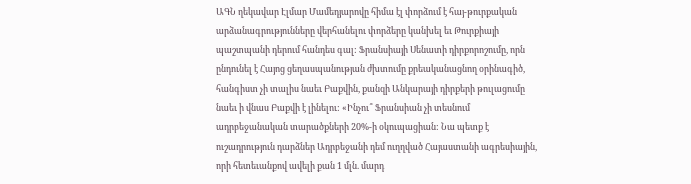ԱԳՆ ղեկավար Էլմար Մամեդյարովը հիմա էլ փորձում է հայ-թուրքական արձանագրությունները վերհանելու փորձերը կանխել եւ Թուրքիայի պաշտպանի դերում հանդես գալ: Ֆրանսիայի Սենատի դիրքորոշումը, որն ընդունել է Հայոց ցեղասպանության ժխտումը քրեականացնող օրինագիծ, հանգիստ չի տալիս նաեւ Բաքվին, քանզի Անկարայի դիրքերի թուլացումը նաեւ ի վնաս Բաքվի է լինելու: «Ինչու՞ Ֆրանսիան չի տեսնում ադրբեջանական տարածքների 20%-ի օկուպացիան: Նա պետք է ուշադրություն դարձներ Ադրբեջանի դեմ ուղղված Հայաստանի ագրեսիային, որի հետեւանքով ավելի քան 1 մլն. մարդ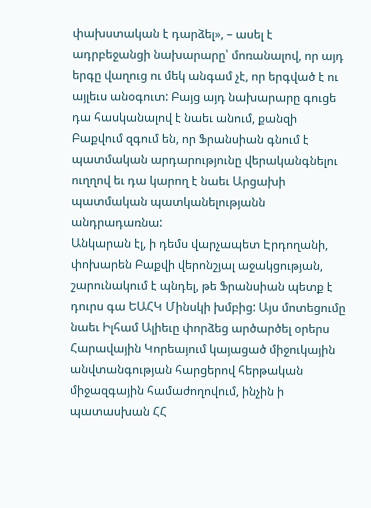փախստական է դարձել», – ասել է ադրբեջանցի նախարարը՝ մոռանալով, որ այդ երգը վաղուց ու մեկ անգամ չէ, որ երգված է ու այլեւս անօգուտ: Բայց այդ նախարարը գուցե դա հասկանալով է նաեւ անում, քանզի Բաքվում զգում են, որ Ֆրանսիան գնում է պատմական արդարությունը վերականգնելու ուղղով եւ դա կարող է նաեւ Արցախի պատմական պատկանելությանն անդրադառնա:
Անկարան էլ, ի դեմս վարչապետ Էրդողանի, փոխարեն Բաքվի վերոնշյալ աջակցության, շարունակում է պնդել, թե Ֆրանսիան պետք է դուրս գա ԵԱՀԿ Մինսկի խմբից: Այս մոտեցումը նաեւ Իլհամ Ալիեւը փորձեց արծարծել օրերս Հարավային Կորեայում կայացած միջուկային անվտանգության հարցերով հերթական միջազգային համաժողովում, ինչին ի պատասխան ՀՀ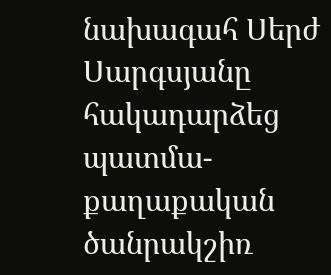նախագահ Սերժ Սարգսյանը հակադարձեց պատմա-քաղաքական ծանրակշիռ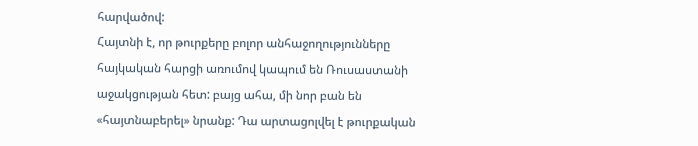հարվածով:
Հայտնի է, որ թուրքերը բոլոր անհաջողությունները հայկական հարցի առումով կապում են Ռուսաստանի աջակցության հետ: բայց ահա, մի նոր բան են «հայտնաբերել» նրանք: Դա արտացոլվել է թուրքական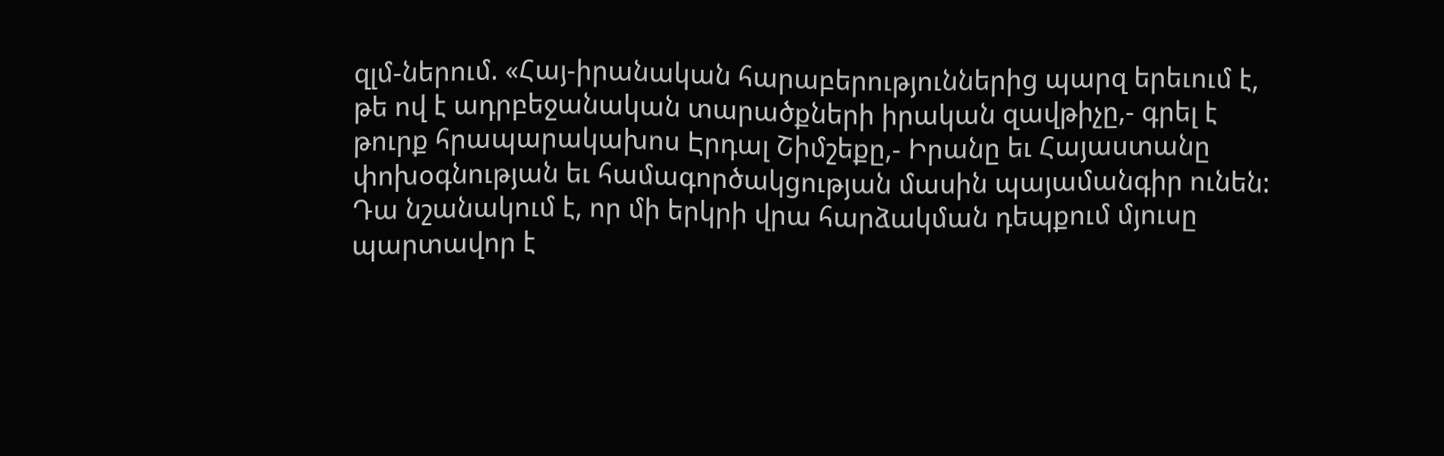զլմ-ներում. «Հայ-իրանական հարաբերություններից պարզ երեւում է, թե ով է ադրբեջանական տարածքների իրական զավթիչը,- գրել է թուրք հրապարակախոս Էրդալ Շիմշեքը,- Իրանը եւ Հայաստանը փոխօգնության եւ համագործակցության մասին պայամանգիր ունեն: Դա նշանակում է, որ մի երկրի վրա հարձակման դեպքում մյուսը պարտավոր է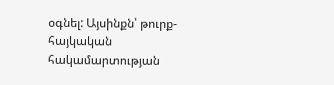օգնել: Այսինքն՝ թուրք-հայկական հակամարտության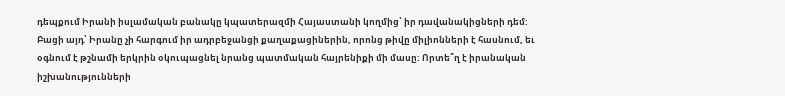դեպքում Իրանի իսլամական բանակը կպատերազմի Հայաստանի կողմից՝ իր դավանակիցների դեմ: Բացի այդ՝ Իրանը չի հարգում իր ադրբեջանցի քաղաքացիներին, որոնց թիվը միլիոնների է հասնում, եւ օգնում է թշնամի երկրին օկուպացնել նրանց պատմական հայրենիքի մի մասը: Որտե՞ղ է իրանական իշխանությունների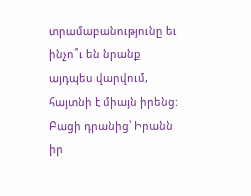տրամաբանությունը եւ ինչո՞ւ են նրանք այդպես վարվում, հայտնի է միայն իրենց: Բացի դրանից՝ Իրանն իր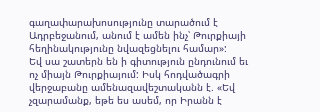գաղափարախոսությունը տարածում է Ադրբեջանում, անում է ամեն ինչ՝ Թուրքիայի հեղինակությունը նվազեցնելու համար»:
Եվ սա շատերն են ի գիտություն ընդունում եւ ոչ միայն Թուրքիայում: Իսկ հոդվածագրի վերջաբանը ամենազավեշտականն է. «Եվ չզարամանք, եթե ես ասեմ, որ Իրանն է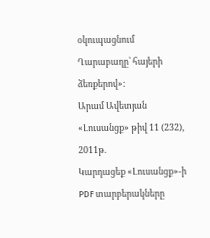օկուպացնում Ղարաբաղը՝ հայերի ձեռքերով»:
Արամ Ավետյան
«Լուսանցք» թիվ 11 (232), 2011թ.
Կարդացեք «Լուսանցք»-ի PDF տարբերակները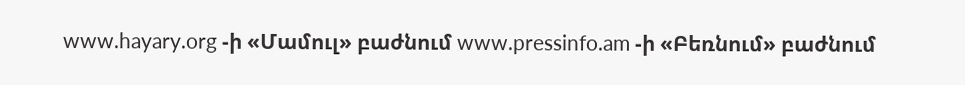www.hayary.org -ի «Մամուլ» բաժնում www.pressinfo.am -ի «Բեռնում» բաժնում